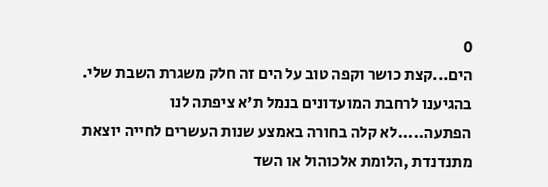0
הים...קצת כושר וקפה טוב על הים זה חלק משגרת השבת שלי. בהגיענו לרחבת המועדונים בנמל ת'א ציפתה לנו הפתעה.....לא קלה בחורה באמצע שנות העשרים לחייה יוצאת מתנדנדת ,הלומת אלכוהול או השד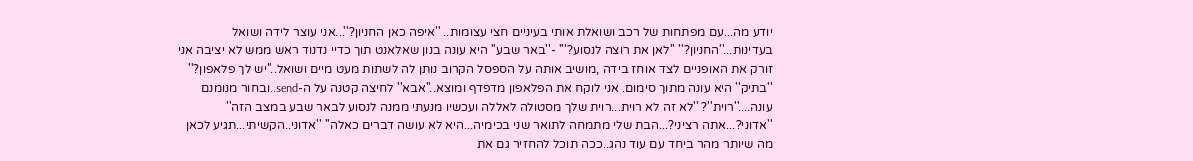יודע מה...עם מפתחות של רכב ושואלת אותי בעיניים חצי עצומות.. ''איפה כאן החניון?''...אני עוצר לידה ושואל בעדינות...''החניון?'' ''לאן את רוצה לנסוע?''' -''באר שבע'' היא עונה בנון שאלאנט תוך כדיי נדנוד ראש ממש לא יציבה אני זורק את האופניים לצד אוחז בידה ,מושיב אותה על הספסל הקרוב נותן לה לשתות מעט מיים ושואל..''יש לך פלאפון?'' ''בתיק'' היא עונה מתוך סימום. אני לוקח את הפלאפון מדפדף ומוצא..''אבא'' לחיצה קטנה על ה-send..ובחור מנומנם עונה....''רוית''? ''לא זה לא רוית...רוית שלך מסטולה לאללה ועכשיו מנעתי ממנה לנסוע לבאר שבע במצב הזה'' ''אדוני?...אתה רציני?...הבת שלי מתמחה לתואר שני בכימיה...היא לא עושה דברים כאלה'' ''אדוני..הקשיתי...תגיע לכאן מה שיותר מהר ביחד עם עוד נהג..ככה תוכל להחזיר גם את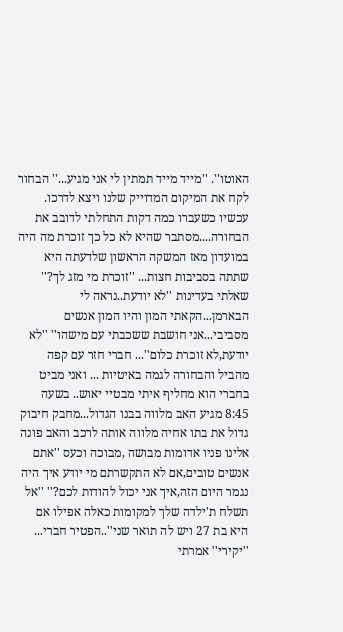האוטו''. ''מייד מייד תמתין לי אני מגיע...'' הבחור לקח את המיקום המדוייק שלנו ויצא לדרכו. עכשיו כשעברו כמה דקות התחלתי לדובב את הבחורה....מסתבר שהיא לא כל כך זוכרת מה היה במועדון מאז המשקה הראשון שלדעתה היא שתתה בסביבות חצות... ''זוכרת מי מזג לך?'' שאלתי בעדינות ''לא יודעת..נראה לי הבארמן...הקאתי המון והיו המון אנשים מסביבי...אני חושבת ששכבתי עם מישהו'' ''לא יודעת,לא זוכרת כלום''... חברי חזר עם קפה מהביל והבחורה לגמה באיטיות ... ואני מביט בחברי הוא מחליף איתי מבטיי יאוש.. בשעה 8:45 מגיע האב מלווה בבנו הגדול...מחבק חיבוק גדול את בתו אחיה מלווה אותה לרכב והאב פונה אלינו פניו אדומות מבושה ,מבוכה וכעס ''אתם אנשים טובים,אם לא התקשרתם מי יודע איך היה נגמר היום הזה,איך אני יכול להודות לכם?'' ''אל תשלח ת'ילדה שלך למקומות כאלה אפילו אם היא בת 27 ויש לה תואר שני''..הפטיר חברי... ''יקירי'' אמרתי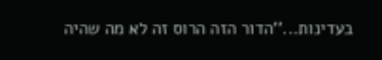בעדינות...''הדור הזה הרוס זה לא מה שהיה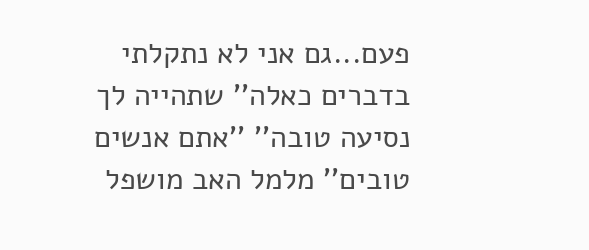פעם...גם אני לא נתקלתי בדברים כאלה'' שתהייה לך נסיעה טובה'' ''אתם אנשים טובים'' מלמל האב מושפל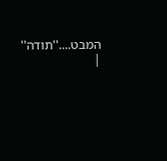המבט....''תודה'' |